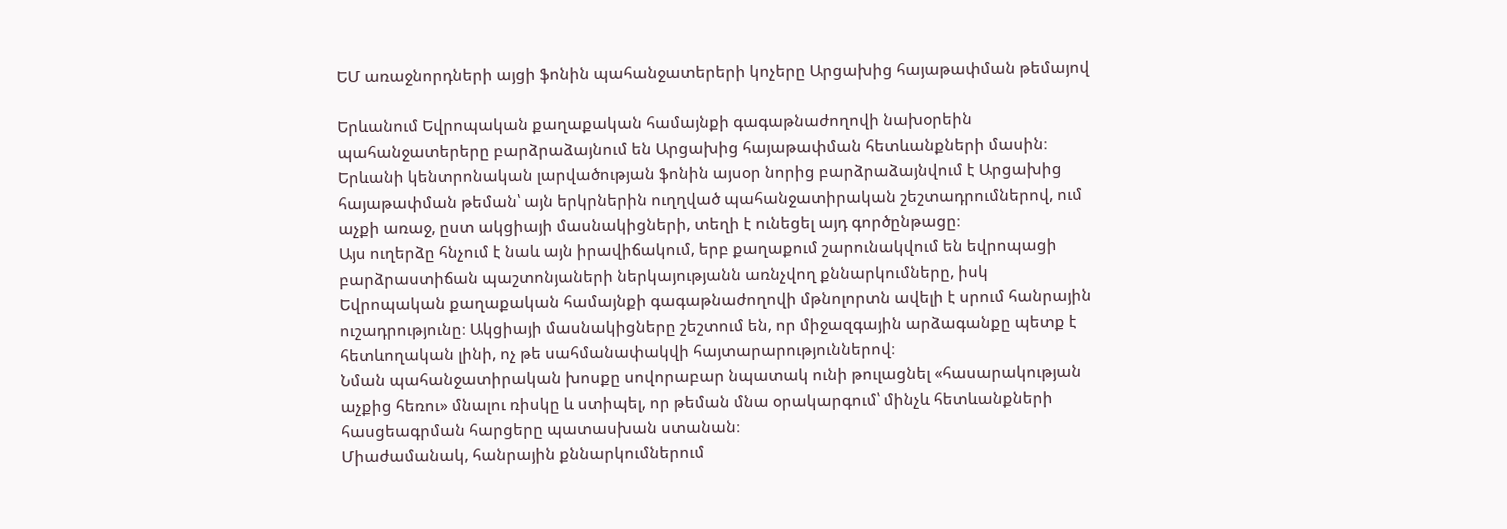ԵՄ առաջնորդների այցի ֆոնին պահանջատերերի կոչերը Արցախից հայաթափման թեմայով

Երևանում Եվրոպական քաղաքական համայնքի գագաթնաժողովի նախօրեին պահանջատերերը բարձրաձայնում են Արցախից հայաթափման հետևանքների մասին։
Երևանի կենտրոնական լարվածության ֆոնին այսօր նորից բարձրաձայնվում է Արցախից հայաթափման թեման՝ այն երկրներին ուղղված պահանջատիրական շեշտադրումներով, ում աչքի առաջ, ըստ ակցիայի մասնակիցների, տեղի է ունեցել այդ գործընթացը։
Այս ուղերձը հնչում է նաև այն իրավիճակում, երբ քաղաքում շարունակվում են եվրոպացի բարձրաստիճան պաշտոնյաների ներկայությանն առնչվող քննարկումները, իսկ Եվրոպական քաղաքական համայնքի գագաթնաժողովի մթնոլորտն ավելի է սրում հանրային ուշադրությունը։ Ակցիայի մասնակիցները շեշտում են, որ միջազգային արձագանքը պետք է հետևողական լինի, ոչ թե սահմանափակվի հայտարարություններով։
Նման պահանջատիրական խոսքը սովորաբար նպատակ ունի թուլացնել «հասարակության աչքից հեռու» մնալու ռիսկը և ստիպել, որ թեման մնա օրակարգում՝ մինչև հետևանքների հասցեագրման հարցերը պատասխան ստանան։
Միաժամանակ, հանրային քննարկումներում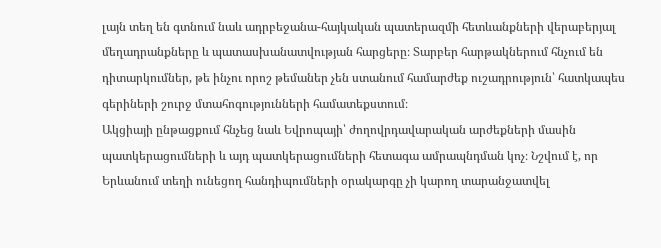լայն տեղ են գտնում նաև ադրբեջանա-հայկական պատերազմի հետևանքների վերաբերյալ մեղադրանքները և պատասխանատվության հարցերը։ Տարբեր հարթակներում հնչում են դիտարկումներ, թե ինչու որոշ թեմաներ չեն ստանում համարժեք ուշադրություն՝ հատկապես գերիների շուրջ մտահոգությունների համատեքստում։
Ակցիայի ընթացքում հնչեց նաև Եվրոպայի՝ ժողովրդավարական արժեքների մասին պատկերացումների և այդ պատկերացումների հետագա ամրապնդման կոչ։ Նշվում է, որ Երևանում տեղի ունեցող հանդիպումների օրակարգը չի կարող տարանջատվել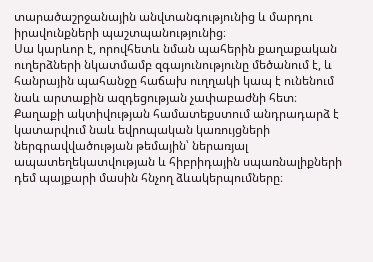տարածաշրջանային անվտանգությունից և մարդու իրավունքների պաշտպանությունից։
Սա կարևոր է, որովհետև նման պահերին քաղաքական ուղերձների նկատմամբ զգայունությունը մեծանում է, և հանրային պահանջը հաճախ ուղղակի կապ է ունենում նաև արտաքին ազդեցության չափաբաժնի հետ։
Քաղաքի ակտիվության համատեքստում անդրադարձ է կատարվում նաև եվրոպական կառույցների ներգրավվածության թեմային՝ ներառյալ ապատեղեկատվության և հիբրիդային սպառնալիքների դեմ պայքարի մասին հնչող ձևակերպումները։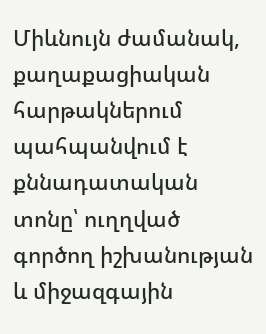Միևնույն ժամանակ, քաղաքացիական հարթակներում պահպանվում է քննադատական տոնը՝ ուղղված գործող իշխանության և միջազգային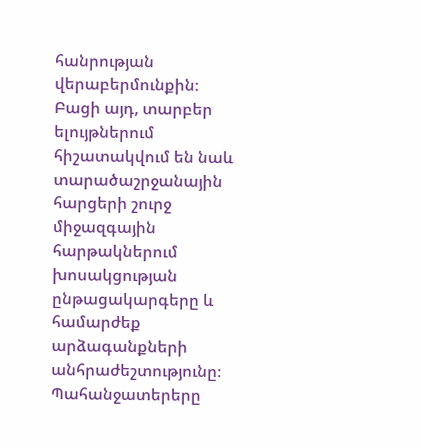հանրության վերաբերմունքին։
Բացի այդ, տարբեր ելույթներում հիշատակվում են նաև տարածաշրջանային հարցերի շուրջ միջազգային հարթակներում խոսակցության ընթացակարգերը և համարժեք արձագանքների անհրաժեշտությունը։ Պահանջատերերը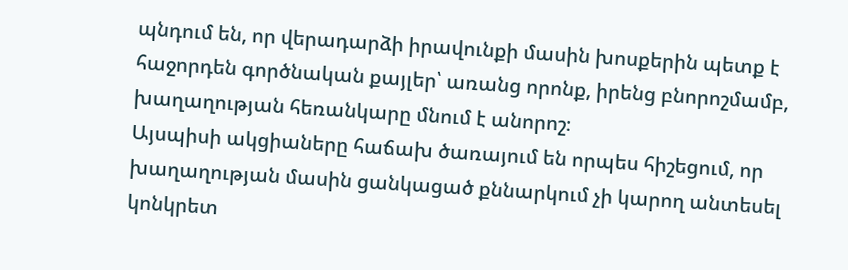պնդում են, որ վերադարձի իրավունքի մասին խոսքերին պետք է հաջորդեն գործնական քայլեր՝ առանց որոնք, իրենց բնորոշմամբ, խաղաղության հեռանկարը մնում է անորոշ։
Այսպիսի ակցիաները հաճախ ծառայում են որպես հիշեցում, որ խաղաղության մասին ցանկացած քննարկում չի կարող անտեսել կոնկրետ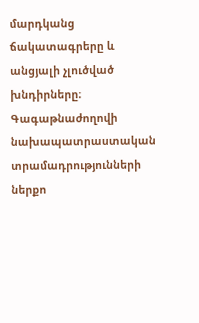մարդկանց ճակատագրերը և անցյալի չլուծված խնդիրները։
Գագաթնաժողովի նախապատրաստական տրամադրությունների ներքո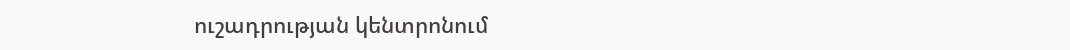ուշադրության կենտրոնում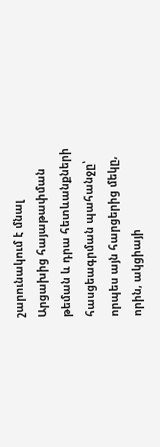շարունակում է մնալ Արցախից հայաթափման թեման և դրա հետևանքների հասցեագրման պահանջը՝ որպես այն հարցերից մեկը, որին, ակցիայի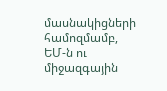մասնակիցների համոզմամբ, ԵՄ-ն ու միջազգային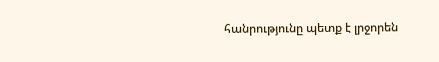հանրությունը պետք է լրջորեն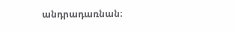անդրադառնան։